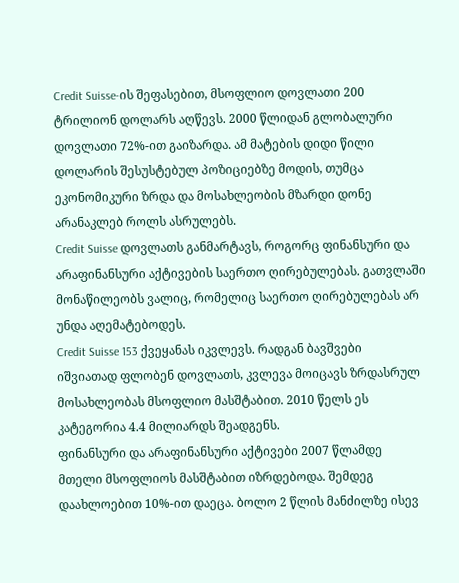Credit Suisse-ის შეფასებით, მსოფლიო დოვლათი 200 ტრილიონ დოლარს აღწევს. 2000 წლიდან გლობალური დოვლათი 72%-ით გაიზარდა. ამ მატების დიდი წილი დოლარის შესუსტებულ პოზიციებზე მოდის, თუმცა ეკონომიკური ზრდა და მოსახლეობის მზარდი დონე არანაკლებ როლს ასრულებს.
Credit Suisse დოვლათს განმარტავს, როგორც ფინანსური და არაფინანსური აქტივების საერთო ღირებულებას. გათვლაში მონაწილეობს ვალიც, რომელიც საერთო ღირებულებას არ უნდა აღემატებოდეს.
Credit Suisse 153 ქვეყანას იკვლევს. რადგან ბავშვები იშვიათად ფლობენ დოვლათს, კვლევა მოიცავს ზრდასრულ მოსახლეობას მსოფლიო მასშტაბით. 2010 წელს ეს კატეგორია 4.4 მილიარდს შეადგენს.
ფინანსური და არაფინანსური აქტივები 2007 წლამდე მთელი მსოფლიოს მასშტაბით იზრდებოდა. შემდეგ დაახლოებით 10%-ით დაეცა. ბოლო 2 წლის მანძილზე ისევ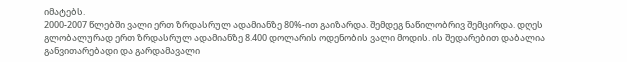იმატებს.
2000-2007 წლებში ვალი ერთ ზრდასრულ ადამიანზე 80%-ით გაიზარდა. შემდეგ ნაწილობრივ შემცირდა. დღეს გლობალურად ერთ ზრდასრულ ადამიანზე 8.400 დოლარის ოდენობის ვალი მოდის. ის შედარებით დაბალია განვითარებადი და გარდამავალი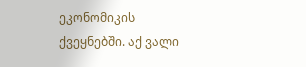ეკონომიკის ქვეყნებში. აქ ვალი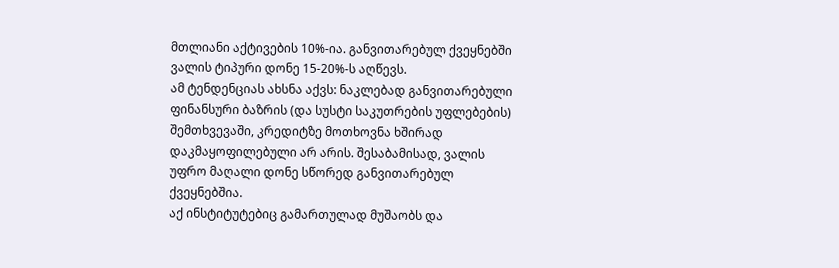მთლიანი აქტივების 10%-ია. განვითარებულ ქვეყნებში ვალის ტიპური დონე 15-20%-ს აღწევს.
ამ ტენდენციას ახსნა აქვს: ნაკლებად განვითარებული ფინანსური ბაზრის (და სუსტი საკუთრების უფლებების) შემთხვევაში, კრედიტზე მოთხოვნა ხშირად დაკმაყოფილებული არ არის. შესაბამისად, ვალის უფრო მაღალი დონე სწორედ განვითარებულ ქვეყნებშია.
აქ ინსტიტუტებიც გამართულად მუშაობს და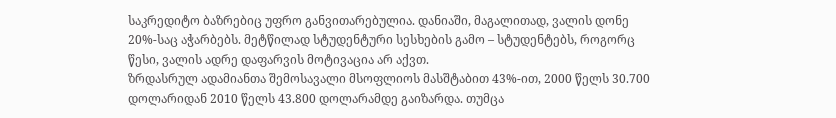საკრედიტო ბაზრებიც უფრო განვითარებულია. დანიაში, მაგალითად, ვალის დონე 20%-საც აჭარბებს. მეტწილად სტუდენტური სესხების გამო – სტუდენტებს, როგორც წესი, ვალის ადრე დაფარვის მოტივაცია არ აქვთ.
ზრდასრულ ადამიანთა შემოსავალი მსოფლიოს მასშტაბით 43%-ით, 2000 წელს 30.700 დოლარიდან 2010 წელს 43.800 დოლარამდე გაიზარდა. თუმცა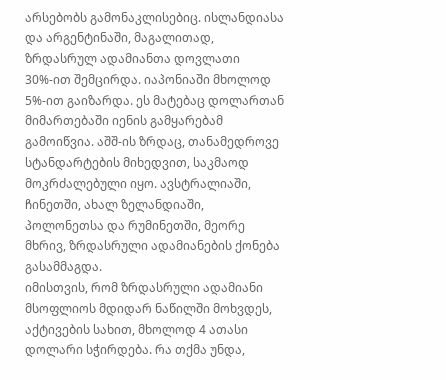არსებობს გამონაკლისებიც. ისლანდიასა და არგენტინაში, მაგალითად, ზრდასრულ ადამიანთა დოვლათი 30%-ით შემცირდა. იაპონიაში მხოლოდ 5%-ით გაიზარდა. ეს მატებაც დოლართან მიმართებაში იენის გამყარებამ გამოიწვია. აშშ-ის ზრდაც, თანამედროვე სტანდარტების მიხედვით, საკმაოდ მოკრძალებული იყო. ავსტრალიაში, ჩინეთში, ახალ ზელანდიაში, პოლონეთსა და რუმინეთში, მეორე მხრივ, ზრდასრული ადამიანების ქონება გასამმაგდა.
იმისთვის, რომ ზრდასრული ადამიანი მსოფლიოს მდიდარ ნაწილში მოხვდეს, აქტივების სახით, მხოლოდ 4 ათასი დოლარი სჭირდება. რა თქმა უნდა,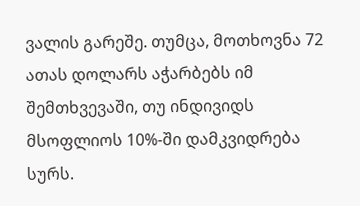ვალის გარეშე. თუმცა, მოთხოვნა 72 ათას დოლარს აჭარბებს იმ შემთხვევაში, თუ ინდივიდს მსოფლიოს 10%-ში დამკვიდრება სურს.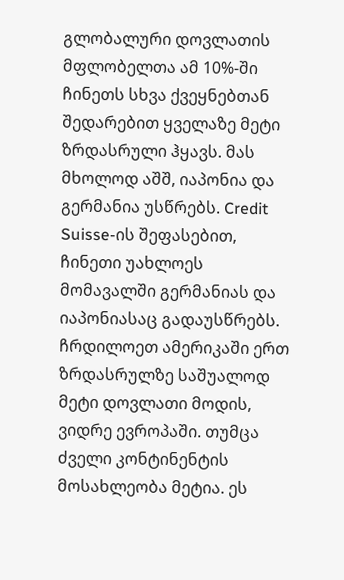გლობალური დოვლათის მფლობელთა ამ 10%-ში ჩინეთს სხვა ქვეყნებთან შედარებით ყველაზე მეტი ზრდასრული ჰყავს. მას მხოლოდ აშშ, იაპონია და გერმანია უსწრებს. Credit Suisse-ის შეფასებით, ჩინეთი უახლოეს მომავალში გერმანიას და იაპონიასაც გადაუსწრებს.
ჩრდილოეთ ამერიკაში ერთ ზრდასრულზე საშუალოდ მეტი დოვლათი მოდის, ვიდრე ევროპაში. თუმცა ძველი კონტინენტის მოსახლეობა მეტია. ეს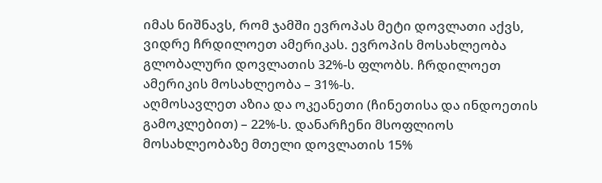იმას ნიშნავს, რომ ჯამში ევროპას მეტი დოვლათი აქვს, ვიდრე ჩრდილოეთ ამერიკას. ევროპის მოსახლეობა გლობალური დოვლათის 32%-ს ფლობს. ჩრდილოეთ ამერიკის მოსახლეობა – 31%-ს.
აღმოსავლეთ აზია და ოკეანეთი (ჩინეთისა და ინდოეთის გამოკლებით) – 22%-ს. დანარჩენი მსოფლიოს მოსახლეობაზე მთელი დოვლათის 15%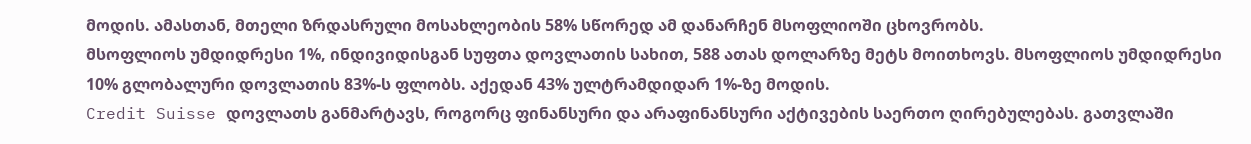მოდის. ამასთან, მთელი ზრდასრული მოსახლეობის 58% სწორედ ამ დანარჩენ მსოფლიოში ცხოვრობს.
მსოფლიოს უმდიდრესი 1%, ინდივიდისგან სუფთა დოვლათის სახით, 588 ათას დოლარზე მეტს მოითხოვს. მსოფლიოს უმდიდრესი 10% გლობალური დოვლათის 83%-ს ფლობს. აქედან 43% ულტრამდიდარ 1%-ზე მოდის.
Credit Suisse დოვლათს განმარტავს, როგორც ფინანსური და არაფინანსური აქტივების საერთო ღირებულებას. გათვლაში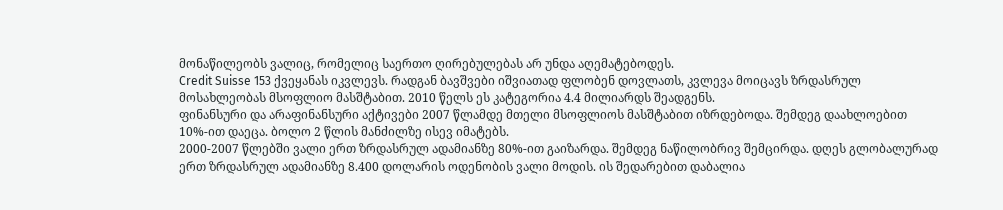მონაწილეობს ვალიც, რომელიც საერთო ღირებულებას არ უნდა აღემატებოდეს.
Credit Suisse 153 ქვეყანას იკვლევს. რადგან ბავშვები იშვიათად ფლობენ დოვლათს, კვლევა მოიცავს ზრდასრულ მოსახლეობას მსოფლიო მასშტაბით. 2010 წელს ეს კატეგორია 4.4 მილიარდს შეადგენს.
ფინანსური და არაფინანსური აქტივები 2007 წლამდე მთელი მსოფლიოს მასშტაბით იზრდებოდა. შემდეგ დაახლოებით 10%-ით დაეცა. ბოლო 2 წლის მანძილზე ისევ იმატებს.
2000-2007 წლებში ვალი ერთ ზრდასრულ ადამიანზე 80%-ით გაიზარდა. შემდეგ ნაწილობრივ შემცირდა. დღეს გლობალურად ერთ ზრდასრულ ადამიანზე 8.400 დოლარის ოდენობის ვალი მოდის. ის შედარებით დაბალია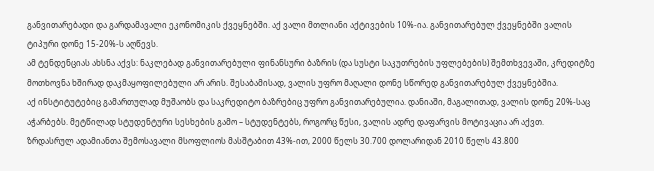განვითარებადი და გარდამავალი ეკონომიკის ქვეყნებში. აქ ვალი მთლიანი აქტივების 10%-ია. განვითარებულ ქვეყნებში ვალის ტიპური დონე 15-20%-ს აღწევს.
ამ ტენდენციას ახსნა აქვს: ნაკლებად განვითარებული ფინანსური ბაზრის (და სუსტი საკუთრების უფლებების) შემთხვევაში, კრედიტზე მოთხოვნა ხშირად დაკმაყოფილებული არ არის. შესაბამისად, ვალის უფრო მაღალი დონე სწორედ განვითარებულ ქვეყნებშია.
აქ ინსტიტუტებიც გამართულად მუშაობს და საკრედიტო ბაზრებიც უფრო განვითარებულია. დანიაში, მაგალითად, ვალის დონე 20%-საც აჭარბებს. მეტწილად სტუდენტური სესხების გამო – სტუდენტებს, როგორც წესი, ვალის ადრე დაფარვის მოტივაცია არ აქვთ.
ზრდასრულ ადამიანთა შემოსავალი მსოფლიოს მასშტაბით 43%-ით, 2000 წელს 30.700 დოლარიდან 2010 წელს 43.800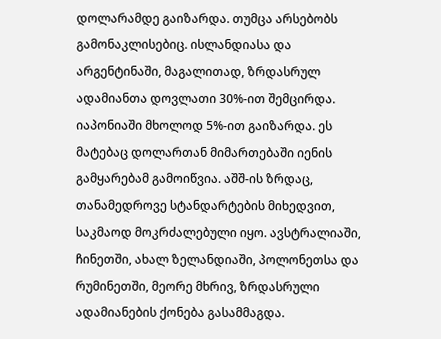დოლარამდე გაიზარდა. თუმცა არსებობს გამონაკლისებიც. ისლანდიასა და არგენტინაში, მაგალითად, ზრდასრულ ადამიანთა დოვლათი 30%-ით შემცირდა. იაპონიაში მხოლოდ 5%-ით გაიზარდა. ეს მატებაც დოლართან მიმართებაში იენის გამყარებამ გამოიწვია. აშშ-ის ზრდაც, თანამედროვე სტანდარტების მიხედვით, საკმაოდ მოკრძალებული იყო. ავსტრალიაში, ჩინეთში, ახალ ზელანდიაში, პოლონეთსა და რუმინეთში, მეორე მხრივ, ზრდასრული ადამიანების ქონება გასამმაგდა.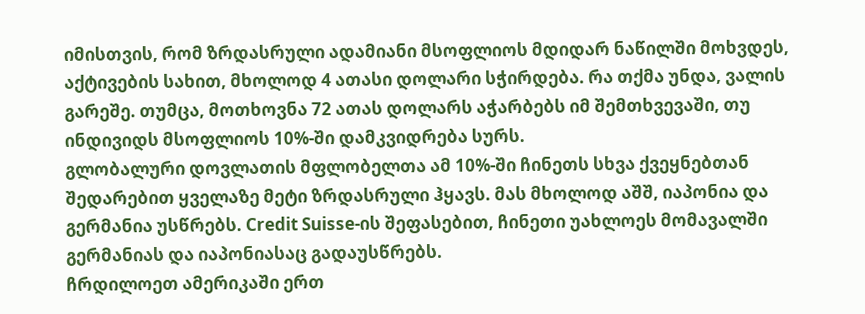იმისთვის, რომ ზრდასრული ადამიანი მსოფლიოს მდიდარ ნაწილში მოხვდეს, აქტივების სახით, მხოლოდ 4 ათასი დოლარი სჭირდება. რა თქმა უნდა, ვალის გარეშე. თუმცა, მოთხოვნა 72 ათას დოლარს აჭარბებს იმ შემთხვევაში, თუ ინდივიდს მსოფლიოს 10%-ში დამკვიდრება სურს.
გლობალური დოვლათის მფლობელთა ამ 10%-ში ჩინეთს სხვა ქვეყნებთან შედარებით ყველაზე მეტი ზრდასრული ჰყავს. მას მხოლოდ აშშ, იაპონია და გერმანია უსწრებს. Credit Suisse-ის შეფასებით, ჩინეთი უახლოეს მომავალში გერმანიას და იაპონიასაც გადაუსწრებს.
ჩრდილოეთ ამერიკაში ერთ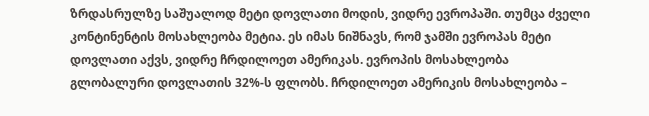ზრდასრულზე საშუალოდ მეტი დოვლათი მოდის, ვიდრე ევროპაში. თუმცა ძველი კონტინენტის მოსახლეობა მეტია. ეს იმას ნიშნავს, რომ ჯამში ევროპას მეტი დოვლათი აქვს, ვიდრე ჩრდილოეთ ამერიკას. ევროპის მოსახლეობა გლობალური დოვლათის 32%-ს ფლობს. ჩრდილოეთ ამერიკის მოსახლეობა –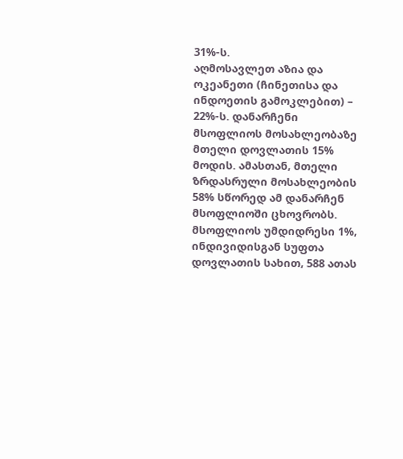31%-ს.
აღმოსავლეთ აზია და ოკეანეთი (ჩინეთისა და ინდოეთის გამოკლებით) – 22%-ს. დანარჩენი მსოფლიოს მოსახლეობაზე მთელი დოვლათის 15% მოდის. ამასთან, მთელი ზრდასრული მოსახლეობის 58% სწორედ ამ დანარჩენ მსოფლიოში ცხოვრობს.
მსოფლიოს უმდიდრესი 1%, ინდივიდისგან სუფთა დოვლათის სახით, 588 ათას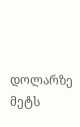დოლარზე მეტს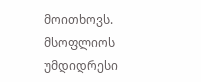მოითხოვს. მსოფლიოს უმდიდრესი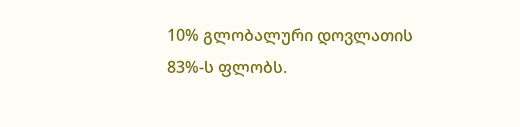10% გლობალური დოვლათის 83%-ს ფლობს.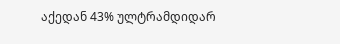აქედან 43% ულტრამდიდარ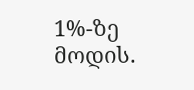1%-ზე მოდის.